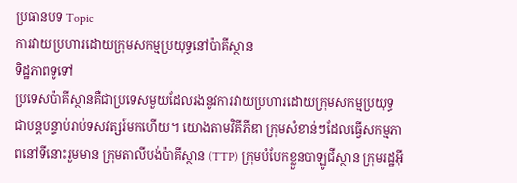ប្រធានបទ Topic
ការវាយប្រហារដោយក្រុមសកម្មប្រយុទ្ធនៅប៉ាគីស្ថាន
ទិដ្ឋភាពទូទៅ
ប្រទេសប៉ាគីស្ថានគឺជាប្រទេសមួយដែលរងនូវការវាយប្រហារដោយក្រុមសកម្មប្រយុទ្ធជាបន្តបន្ទាប់រាប់ទសវត្សរ៍មកហើយ។ យោងតាមវិគីភីឌា ក្រុមសំខាន់ៗដែលធ្វើសកម្មភាពនៅទីនោះរួមមាន ក្រុមតាលីបង់ប៉ាគីស្ថាន (TTP) ក្រុមបំបែកខ្លួនបាឡូជីស្ថាន ក្រុមរដ្ឋអ៊ី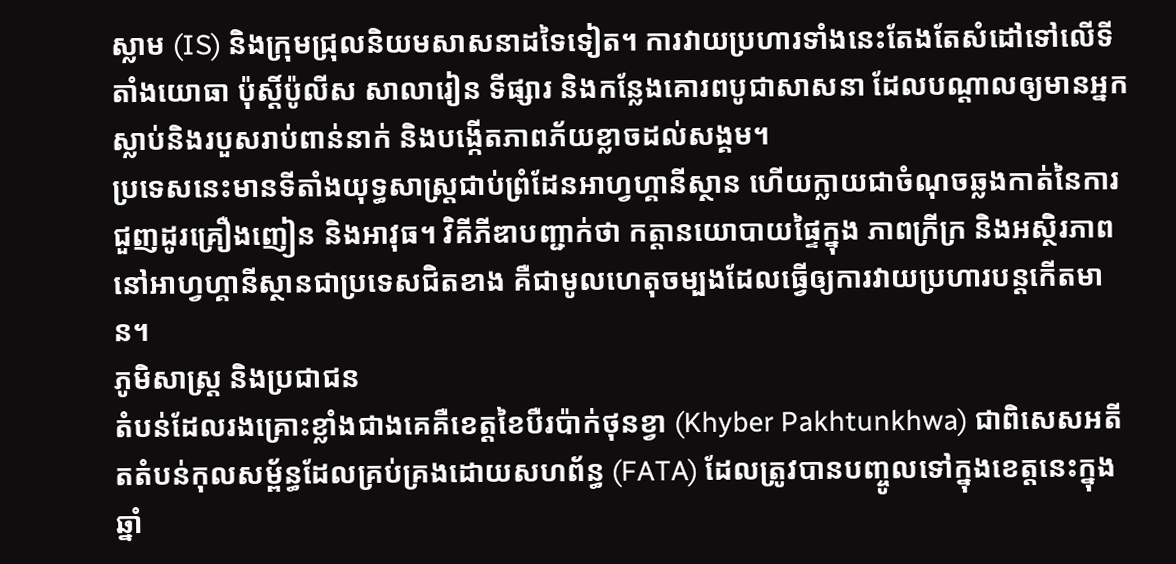ស្លាម (IS) និងក្រុមជ្រុលនិយមសាសនាដទៃទៀត។ ការវាយប្រហារទាំងនេះតែងតែសំដៅទៅលើទីតាំងយោធា ប៉ុស្តិ៍ប៉ូលីស សាលារៀន ទីផ្សារ និងកន្លែងគោរពបូជាសាសនា ដែលបណ្តាលឲ្យមានអ្នកស្លាប់និងរបួសរាប់ពាន់នាក់ និងបង្កើតភាពភ័យខ្លាចដល់សង្គម។
ប្រទេសនេះមានទីតាំងយុទ្ធសាស្ត្រជាប់ព្រំដែនអាហ្វហ្គានីស្ថាន ហើយក្លាយជាចំណុចឆ្លងកាត់នៃការជួញដូរគ្រឿងញៀន និងអាវុធ។ វិគីភីឌាបញ្ជាក់ថា កត្តានយោបាយផ្ទៃក្នុង ភាពក្រីក្រ និងអស្ថិរភាពនៅអាហ្វហ្គានីស្ថានជាប្រទេសជិតខាង គឺជាមូលហេតុចម្បងដែលធ្វើឲ្យការវាយប្រហារបន្តកើតមាន។
ភូមិសាស្ត្រ និងប្រជាជន
តំបន់ដែលរងគ្រោះខ្លាំងជាងគេគឺខេត្តខៃបឺរប៉ាក់ថុនខ្វា (Khyber Pakhtunkhwa) ជាពិសេសអតីតតំបន់កុលសម្ព័ន្ធដែលគ្រប់គ្រងដោយសហព័ន្ធ (FATA) ដែលត្រូវបានបញ្ចូលទៅក្នុងខេត្តនេះក្នុងឆ្នាំ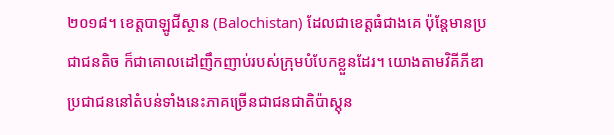២០១៨។ ខេត្តបាឡូជីស្ថាន (Balochistan) ដែលជាខេត្តធំជាងគេ ប៉ុន្តែមានប្រជាជនតិច ក៏ជាគោលដៅញឹកញាប់របស់ក្រុមបំបែកខ្លួនដែរ។ យោងតាមវិគីភីឌា ប្រជាជននៅតំបន់ទាំងនេះភាគច្រើនជាជនជាតិប៉ាស្តុន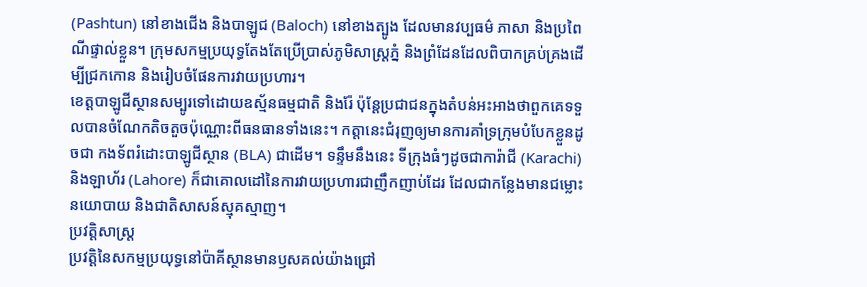(Pashtun) នៅខាងជើង និងបាឡូជ (Baloch) នៅខាងត្បូង ដែលមានវប្បធម៌ ភាសា និងប្រពៃណីផ្ទាល់ខ្លួន។ ក្រុមសកម្មប្រយុទ្ធតែងតែប្រើប្រាស់ភូមិសាស្ត្រភ្នំ និងព្រំដែនដែលពិបាកគ្រប់គ្រងដើម្បីជ្រកកោន និងរៀបចំផែនការវាយប្រហារ។
ខេត្តបាឡូជីស្ថានសម្បូរទៅដោយឧស្ម័នធម្មជាតិ និងរ៉ែ ប៉ុន្តែប្រជាជនក្នុងតំបន់អះអាងថាពួកគេទទួលបានចំណែកតិចតួចប៉ុណ្ណោះពីធនធានទាំងនេះ។ កត្តានេះជំរុញឲ្យមានការគាំទ្រក្រុមបំបែកខ្លួនដូចជា កងទ័ពរំដោះបាឡូជីស្ថាន (BLA) ជាដើម។ ទន្ទឹមនឹងនេះ ទីក្រុងធំៗដូចជាការ៉ាជី (Karachi) និងឡាហ័រ (Lahore) ក៏ជាគោលដៅនៃការវាយប្រហារជាញឹកញាប់ដែរ ដែលជាកន្លែងមានជម្លោះនយោបាយ និងជាតិសាសន៍ស្មុគស្មាញ។
ប្រវត្តិសាស្ត្រ
ប្រវត្តិនៃសកម្មប្រយុទ្ធនៅប៉ាគីស្ថានមានឫសគល់យ៉ាងជ្រៅ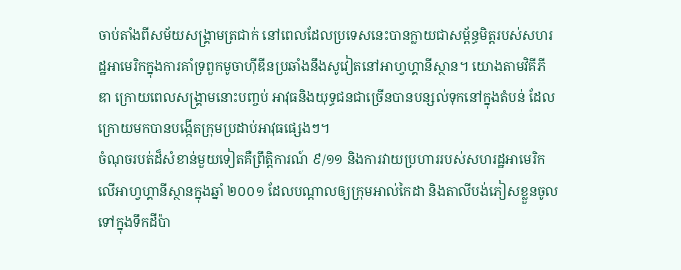ចាប់តាំងពីសម័យសង្គ្រាមត្រជាក់ នៅពេលដែលប្រទេសនេះបានក្លាយជាសម្ព័ន្ធមិត្តរបស់សហរដ្ឋអាមេរិកក្នុងការគាំទ្រពួកមូចាហ៊ីឌីនប្រឆាំងនឹងសូវៀតនៅអាហ្វហ្គានីស្ថាន។ យោងតាមវិគីភីឌា ក្រោយពេលសង្គ្រាមនោះបញ្ចប់ អាវុធនិងយុទ្ធជនជាច្រើនបានបន្សល់ទុកនៅក្នុងតំបន់ ដែលក្រោយមកបានបង្កើតក្រុមប្រដាប់អាវុធផ្សេងៗ។
ចំណុចរបត់ដ៏សំខាន់មួយទៀតគឺព្រឹត្តិការណ៍ ៩/១១ និងការវាយប្រហាររបស់សហរដ្ឋអាមេរិកលើអាហ្វហ្គានីស្ថានក្នុងឆ្នាំ ២០០១ ដែលបណ្តាលឲ្យក្រុមអាល់កៃដា និងតាលីបង់ភៀសខ្លួនចូលទៅក្នុងទឹកដីប៉ា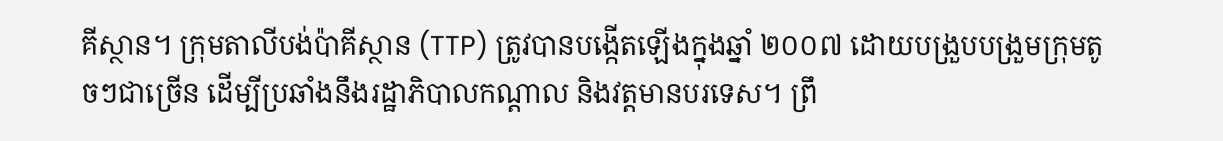គីស្ថាន។ ក្រុមតាលីបង់ប៉ាគីស្ថាន (TTP) ត្រូវបានបង្កើតឡើងក្នុងឆ្នាំ ២០០៧ ដោយបង្រួបបង្រួមក្រុមតូចៗជាច្រើន ដើម្បីប្រឆាំងនឹងរដ្ឋាភិបាលកណ្តាល និងវត្តមានបរទេស។ ព្រឹ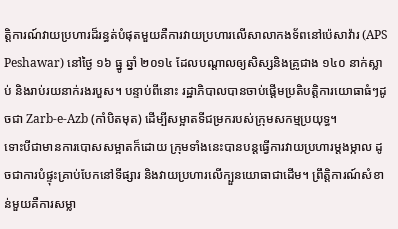ត្តិការណ៍វាយប្រហារដ៏រន្ធត់បំផុតមួយគឺការវាយប្រហារលើសាលាកងទ័ពនៅប៉េសាវ៉ារ (APS Peshawar) នៅថ្ងៃ ១៦ ធ្នូ ឆ្នាំ ២០១៤ ដែលបណ្តាលឲ្យសិស្សនិងគ្រូជាង ១៤០ នាក់ស្លាប់ និងរាប់រយនាក់រងរបួស។ បន្ទាប់ពីនោះ រដ្ឋាភិបាលបានចាប់ផ្តើមប្រតិបត្តិការយោធាធំៗដូចជា Zarb-e-Azb (កាំបិតមុត) ដើម្បីសម្អាតទីជម្រករបស់ក្រុមសកម្មប្រយុទ្ធ។
ទោះបីជាមានការបោសសម្អាតក៏ដោយ ក្រុមទាំងនេះបានបន្តធ្វើការវាយប្រហារម្តងម្កាល ដូចជាការបំផ្ទុះគ្រាប់បែកនៅទីផ្សារ និងវាយប្រហារលើក្បួនយោធាជាដើម។ ព្រឹត្តិការណ៍សំខាន់មួយគឺការសម្លា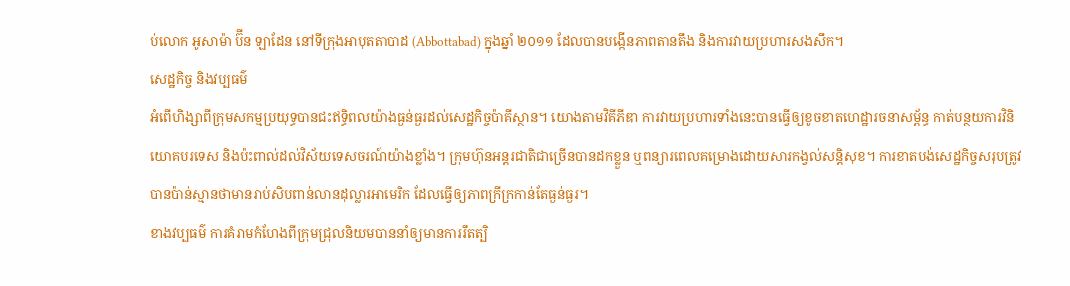ប់លោក អូសាម៉ា ប៊ីន ឡាដែន នៅទីក្រុងអាបុតតាបាដ (Abbottabad) ក្នុងឆ្នាំ ២០១១ ដែលបានបង្កើនភាពតានតឹង និងការវាយប្រហារសងសឹក។
សេដ្ឋកិច្ច និងវប្បធម៌
អំពើហិង្សាពីក្រុមសកម្មប្រយុទ្ធបានជះឥទ្ធិពលយ៉ាងធ្ងន់ធ្ងរដល់សេដ្ឋកិច្ចប៉ាគីស្ថាន។ យោងតាមវិគីភីឌា ការវាយប្រហារទាំងនេះបានធ្វើឲ្យខូចខាតហេដ្ឋារចនាសម្ព័ន្ធ កាត់បន្ថយការវិនិយោគបរទេស និងប៉ះពាល់ដល់វិស័យទេសចរណ៍យ៉ាងខ្លាំង។ ក្រុមហ៊ុនអន្តរជាតិជាច្រើនបានដកខ្លួន ឬពន្យារពេលគម្រោងដោយសារកង្វល់សន្តិសុខ។ ការខាតបង់សេដ្ឋកិច្ចសរុបត្រូវបានប៉ាន់ស្មានថាមានរាប់សិបពាន់លានដុល្លារអាមេរិក ដែលធ្វើឲ្យភាពក្រីក្រកាន់តែធ្ងន់ធ្ងរ។
ខាងវប្បធម៌ ការគំរាមកំហែងពីក្រុមជ្រុលនិយមបាននាំឲ្យមានការរឹតត្បិ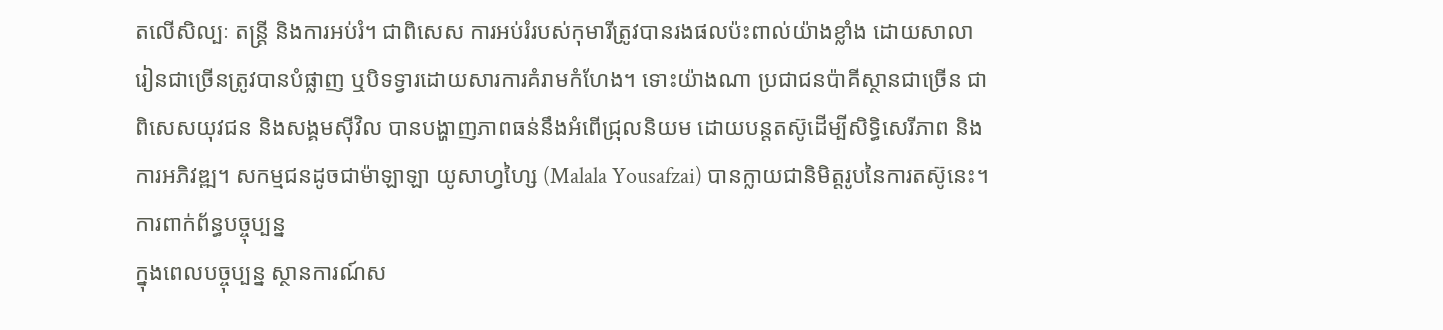តលើសិល្បៈ តន្ត្រី និងការអប់រំ។ ជាពិសេស ការអប់រំរបស់កុមារីត្រូវបានរងផលប៉ះពាល់យ៉ាងខ្លាំង ដោយសាលារៀនជាច្រើនត្រូវបានបំផ្លាញ ឬបិទទ្វារដោយសារការគំរាមកំហែង។ ទោះយ៉ាងណា ប្រជាជនប៉ាគីស្ថានជាច្រើន ជាពិសេសយុវជន និងសង្គមស៊ីវិល បានបង្ហាញភាពធន់នឹងអំពើជ្រុលនិយម ដោយបន្តតស៊ូដើម្បីសិទ្ធិសេរីភាព និងការអភិវឌ្ឍ។ សកម្មជនដូចជាម៉ាឡាឡា យូសាហ្វហ្សៃ (Malala Yousafzai) បានក្លាយជានិមិត្តរូបនៃការតស៊ូនេះ។
ការពាក់ព័ន្ធបច្ចុប្បន្ន
ក្នុងពេលបច្ចុប្បន្ន ស្ថានការណ៍ស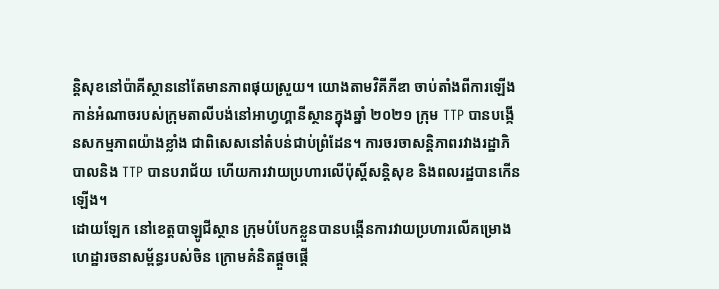ន្តិសុខនៅប៉ាគីស្ថាននៅតែមានភាពផុយស្រួយ។ យោងតាមវិគីភីឌា ចាប់តាំងពីការឡើងកាន់អំណាចរបស់ក្រុមតាលីបង់នៅអាហ្វហ្គានីស្ថានក្នុងឆ្នាំ ២០២១ ក្រុម TTP បានបង្កើនសកម្មភាពយ៉ាងខ្លាំង ជាពិសេសនៅតំបន់ជាប់ព្រំដែន។ ការចរចាសន្តិភាពរវាងរដ្ឋាភិបាលនិង TTP បានបរាជ័យ ហើយការវាយប្រហារលើប៉ុស្តិ៍សន្តិសុខ និងពលរដ្ឋបានកើនឡើង។
ដោយឡែក នៅខេត្តបាឡូជីស្ថាន ក្រុមបំបែកខ្លួនបានបង្កើនការវាយប្រហារលើគម្រោងហេដ្ឋារចនាសម្ព័ន្ធរបស់ចិន ក្រោមគំនិតផ្តួចផ្តើ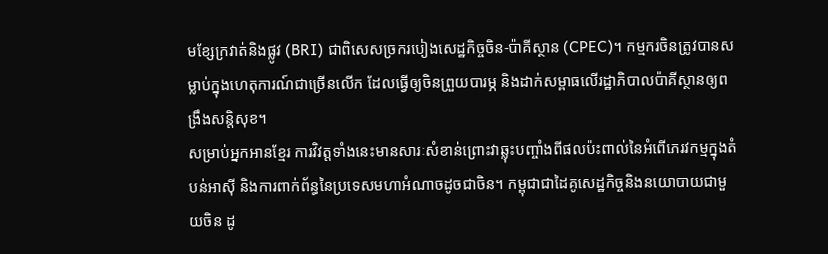មខ្សែក្រវាត់និងផ្លូវ (BRI) ជាពិសេសច្រករបៀងសេដ្ឋកិច្ចចិន-ប៉ាគីស្ថាន (CPEC)។ កម្មករចិនត្រូវបានសម្លាប់ក្នុងហេតុការណ៍ជាច្រើនលើក ដែលធ្វើឲ្យចិនព្រួយបារម្ភ និងដាក់សម្ពាធលើរដ្ឋាភិបាលប៉ាគីស្ថានឲ្យពង្រឹងសន្តិសុខ។
សម្រាប់អ្នកអានខ្មែរ ការវិវត្តទាំងនេះមានសារៈសំខាន់ព្រោះវាឆ្លុះបញ្ចាំងពីផលប៉ះពាល់នៃអំពើភេរវកម្មក្នុងតំបន់អាស៊ី និងការពាក់ព័ន្ធនៃប្រទេសមហាអំណាចដូចជាចិន។ កម្ពុជាជាដៃគូសេដ្ឋកិច្ចនិងនយោបាយជាមួយចិន ដូ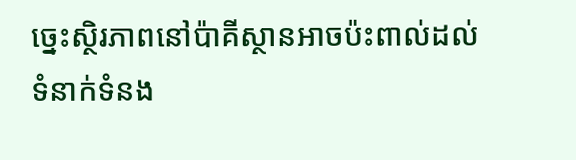ច្នេះស្ថិរភាពនៅប៉ាគីស្ថានអាចប៉ះពាល់ដល់ទំនាក់ទំនង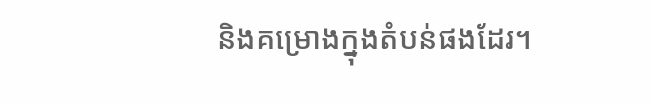និងគម្រោងក្នុងតំបន់ផងដែរ។